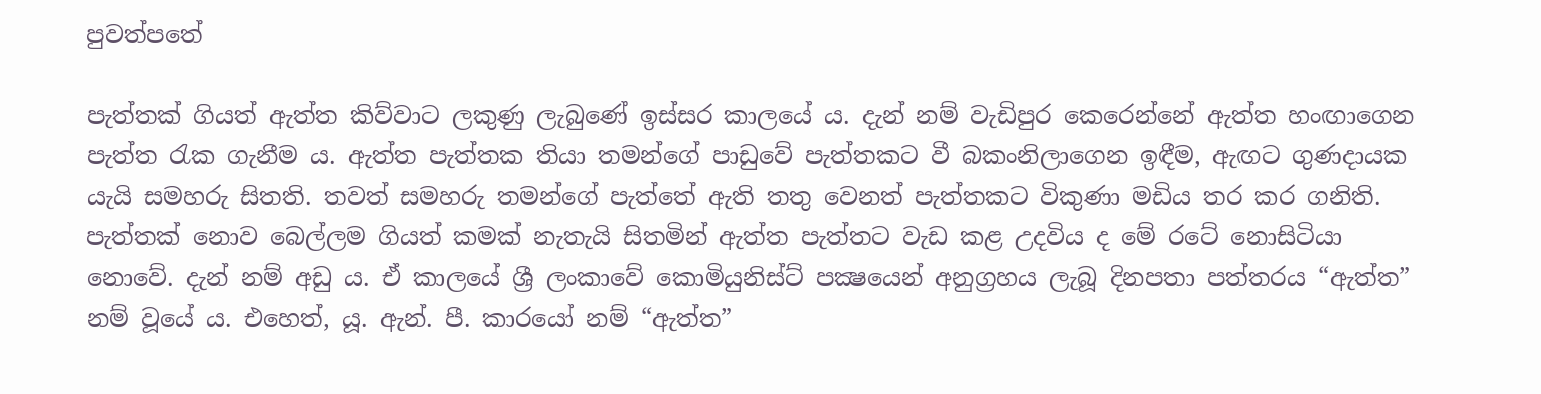පුවත්පතේ

පැත්තක් ගියත් ඇත්ත කිව්වාට ලකුණු ලැබුණේ ඉස්සර කාලයේ ය. දැන් නම් වැඩිපුර කෙරෙන්නේ ඇත්ත හංඟාගෙන පැත්ත රැක ගැනීම ය. ඇත්ත පැත්තක තියා තමන්ගේ පාඩුවේ පැත්තකට වී බකංනිලාගෙන ඉඳීම, ඇඟට ගුණදායක යැයි සමහරු සිතති. තවත් සමහරු තමන්ගේ පැත්තේ ඇති තතු වෙනත් පැත්තකට විකුණා මඩිය තර කර ගනිති. පැත්තක් නොව බෙල්ලම ගියත් කමක් නැතැයි සිතමින් ඇත්ත පැත්තට වැඩ කළ උදවිය ද මේ රටේ නොසිටියා නොවේ. දැන් නම් අඩු ය. ඒ කාලයේ ශ්‍රී ලංකාවේ කොමියුනිස්ට් පක්‍ෂයෙන් අනුග්‍රහය ලැබූ දිනපතා පත්තරය “ඇත්ත” නම් වූයේ ය. එහෙත්, යූ. ඇන්. පී. කාරයෝ නම් “ඇත්ත”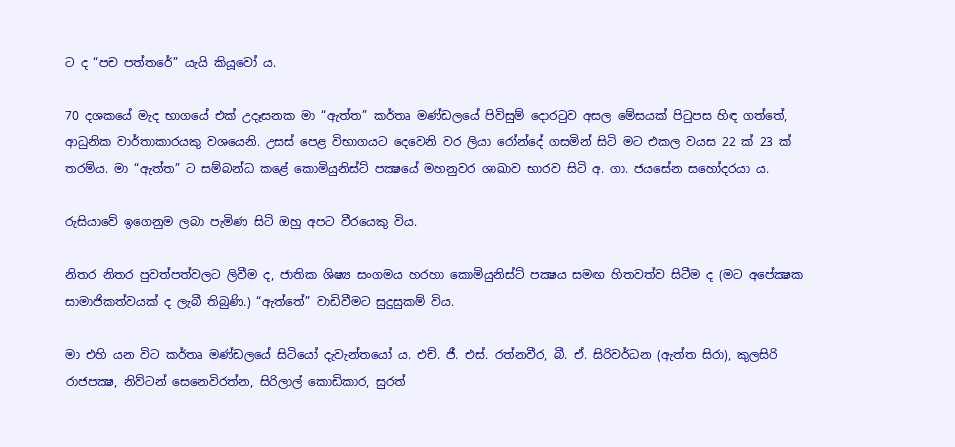ට ද “පච පත්තරේ” යැයි කියූවෝ ය.

70 දශකයේ මැද භාගයේ එක් උදෑසනක මා “ඇත්ත” කර්තෘ මණ්ඩලයේ පිවිසුම් දොරටුව අසල මේසයක් පිටුපස හිඳ ගත්තේ, ආධුනික වාර්තාකාරයකු වශයෙනි. උසස් පෙළ විභාගයට දෙවෙනි වර ලියා රෝන්දේ ගසමින් සිටි මට එකල වයස 22 ක් 23 ක් තරම්ය. මා “ඇත්ත” ට සම්බන්ධ කළේ කොමියුනිස්ට් පක්‍ෂයේ මහනුවර ශාඛාව භාරව සිටි අ. ගා. ජයසේන සහෝදරයා ය.

රුසියාවේ ඉගෙනුම ලබා පැමිණ සිටි ඔහු අපට වීරයෙකු විය.

නිතර නිතර පුවත්පත්වලට ලිවීම ද, ජාතික ශිෂ්‍ය සංගමය හරහා කොමියුනිස්ට් පක්‍ෂය සමඟ හිතවත්ව සිටීම ද (මට අපේක්‍ෂක සාමාජිකත්වයක් ද ලැබී තිබුණි.) “ඇත්තේ” වාඩිවීමට සුදුසුකම් විය.

මා එහි යන විට කර්තෘ මණ්ඩලයේ සිටියෝ දැවැන්තයෝ ය. එච්. ජී. එස්. රත්නවීර, බී. ඒ. සිරිවර්ධන (ඇත්ත සිරා), කුලසිරි රාජපක්‍ෂ, නිව්ටන් සෙනෙවිරත්න, සිරිලාල් කොඩිකාර, සුරත්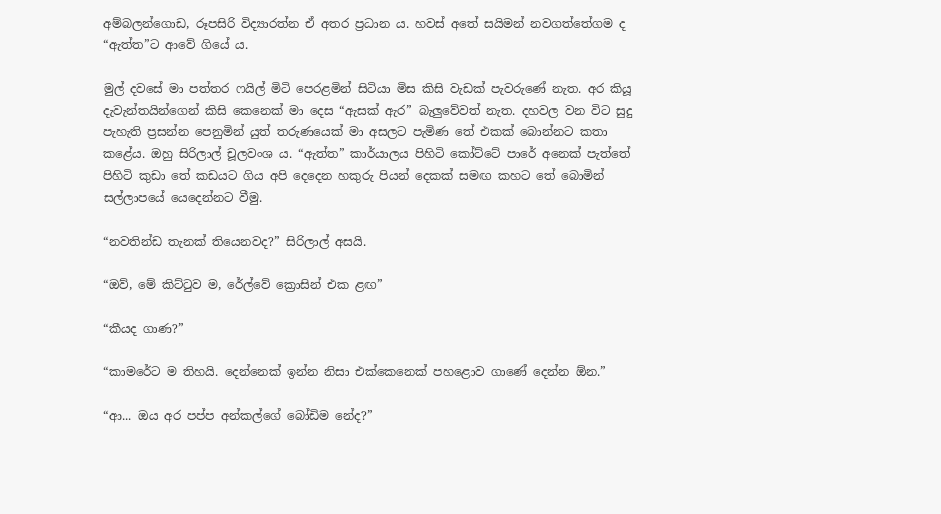අම්බලන්ගොඩ, රූපසිරි විද්‍යාරත්න ඒ අතර ප්‍රධාන ය. හවස් අතේ සයිමන් නවගත්තේගම ද “ඇත්ත”ට ආවේ ගියේ ය.

මුල් දවසේ මා පත්තර ෆයිල් මිටි පෙරළමින් සිටියා මිස කිසි වැඩක් පැවරුණේ නැත. අර කියූ දැවැන්තයින්ගෙන් කිසි කෙනෙක් මා දෙස “ඇසක් ඇර” බැලුවේවත් නැත. දහවල වන විට සුදු පැහැති ප්‍රසන්න පෙනුමින් යුත් තරුණයෙක් මා අසලට පැමිණ තේ එකක් බොන්නට කතා කළේය. ඔහු සිරිලාල් චූලවංශ ය. “ඇත්ත” කාර්යාලය පිහිටි කෝට්ටේ පාරේ අනෙක් පැත්තේ පිහිටි කුඩා තේ කඩයට ගිය අපි දෙදෙන හකුරු පියන් දෙකක් සමඟ කහට තේ බොමින් සල්ලාපයේ යෙදෙන්නට වීමු.

“නවතින්ඩ තැනක් තියෙනවද?” සිරිලාල් අසයි.

“ඔව්, මේ කිට්ටුව ම, රේල්වේ ක්‍රොසින් එක ළඟ”

“කීයද ගාණ?”

“කාමරේට ම තිහයි. දෙන්නෙක් ඉන්න නිසා එක්කෙනෙක් පහළොව ගාණේ දෙන්න ඕන.”

“ආ... ඔය අර පප්ප අන්කල්ගේ බෝඩිම නේද?”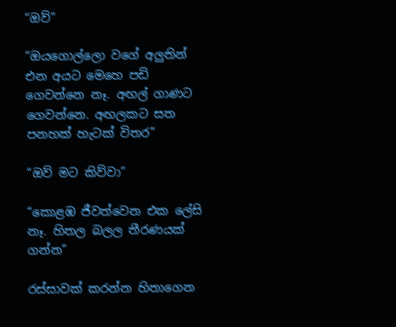“ඔව්”

“ඔයගොල්ලො වගේ අලුතින් එන අයට මෙහෙ පඩි ගෙවන්නෙ නෑ. අඟල් ගාණට ගෙවන්නෙ. අඟලකට සත පනහක් හැටක් විතර”

“ඔව් මට කිව්වා”

“කොළඹ ජීවත්වෙන එක ලේසි නෑ. හිතල බලල තීරණයක් ගන්න”

රස්සාවක් කරන්න හිතාගෙන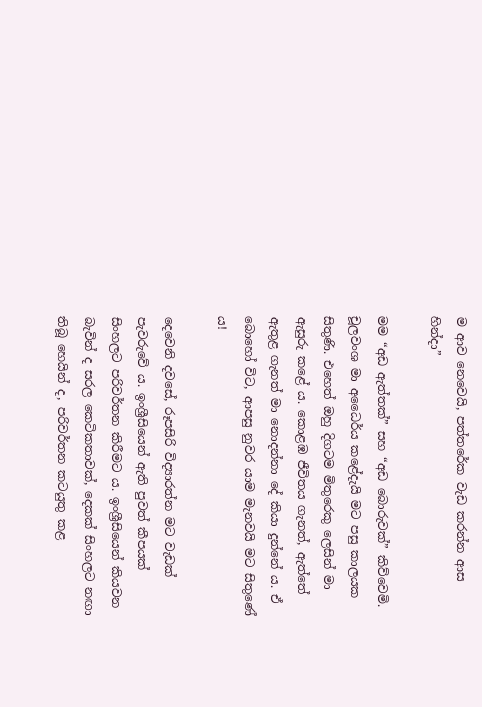ම ආව නෙවෙයි, පත්තරේක වැඩ කරන්න ආස හින්දා”

මම “අඩ ඇත්තක්” සහ “අඩ බොරුවක්” කිව්වෙමි. චූලවංශ මා අධෛර්ය කළේදැයි මට පසු කාලයක සිතුණි. එහෙත් ඔහු දිගටම මිතුරෙකු ලෙසින් මා ඇසුරු කළේ ය. කොළඹ ජීවිතය ගැනත්, ඇත්තේ ඇතුළ ගැනත් මා නොදන්නා දේ කියා දුන්නේ ය. ඒ බොහෝ විට, ආපසු නුවර යාම මැනවයි මට සිතුණේ ය!

දෙවෙනි දවසේ, රූපසිරි විද්‍යාරත්න මට වැඩක් පැවරුවේ ය. ඉංශ්‍රීසියෙන් ඇති පුවත් කීපයක් සිංහලට පරිවර්තන කිරීමට ය. ඉංශ්‍රීසියෙන් කියවන බැවින් ද සරල කෙටිකතාවක්, දෙකක් සිංහලට නඟා තිබූ හෙයින් ද, පරිවර්තන කටයුතු කළ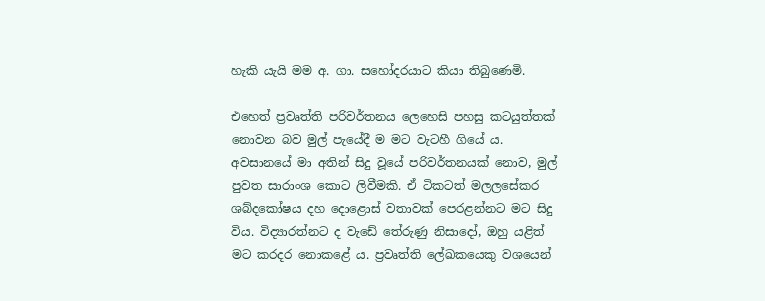හැකි යැයි මම අ. ගා. සහෝදරයාට කියා තිබුණෙමි.

එහෙත් ප්‍රවෘත්ති පරිවර්තනය ලෙහෙසි පහසු කටයුත්තක් නොවන බව මුල් පැයේදී ම මට වැටහී ගියේ ය. අවසානයේ මා අතින් සිදු වූයේ පරිවර්තනයක් නොව, මුල් පුවත සාරාංශ කොට ලිවීමකි. ඒ ටිකටත් මලලසේකර ශබ්දකෝෂය දහ දොළොස් වතාවක් පෙරළන්නට මට සිදු විය. විද්‍යාරත්නට ද වැඩේ තේරුණු නිසාදෝ, ඔහු යළිත් මට කරදර නොකළේ ය. ප්‍රවෘත්ති ලේඛකයෙකු වශයෙන්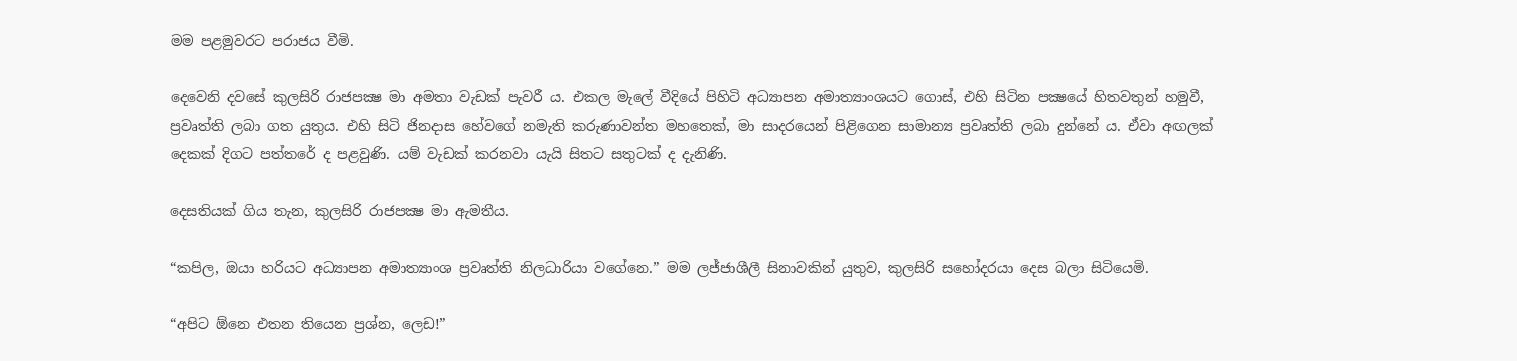මම පළමුවරට පරාජය වීමි.

දෙවෙනි දවසේ කුලසිරි රාජපක්‍ෂ මා අමතා වැඩක් පැවරී ය. එකල මැලේ වීදියේ පිහිටි අධ්‍යාපන අමාත්‍යාංශයට ගොස්, එහි සිටින පක්‍ෂයේ හිතවතුන් හමුවී, ප්‍රවෘත්ති ලබා ගත යුතුය. එහි සිටි ජිනදාස හේවගේ නමැති කරුණාවන්ත මහතෙක්, මා සාදරයෙන් පිළිගෙන සාමාන්‍ය ප්‍රවෘත්ති ලබා දුන්නේ ය. ඒවා අඟලක් දෙකක් දිගට පත්තරේ ද පළවුණි. යම් වැඩක් කරනවා යැයි සිතට සතුටක් ද දැනිණි.

දෙසතියක් ගිය තැන, කුලසිරි රාජපක්‍ෂ මා ඇමතීය.

“කපිල, ඔයා හරියට අධ්‍යාපන අමාත්‍යාංශ ප්‍රවෘත්ති නිලධාරියා වගේනෙ.” මම ලජ්ජාශීලී සිනාවකින් යුතුව, කුලසිරි සහෝදරයා දෙස බලා සිටියෙමි.

“අපිට ඕනෙ එතන තියෙන ප්‍රශ්න, ලෙඩ!”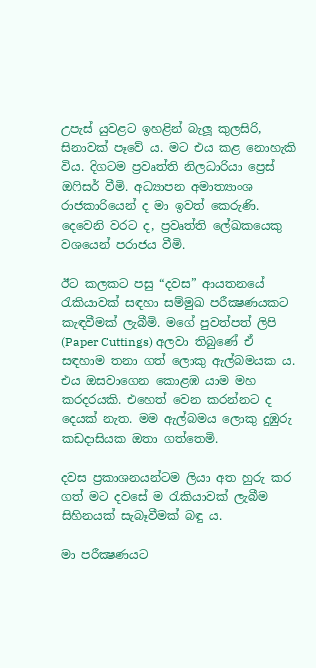උපැස් යුවළට ඉහළින් බැලූ කුලසිරි, සිනාවක් පෑවේ ය. මට එය කළ නොහැකි විය. දිගටම ප්‍රවෘත්ති නිලධාරියා ප්‍රෙස් ඔෆිසර් වීමි. අධ්‍යාපන අමාත්‍යාංශ රාජකාරියෙන් ද මා ඉවත් කෙරුණි. දෙවෙනි වරට ද, ප්‍රවෘත්ති ලේඛකයෙකු වශයෙන් පරාජය වීමි.

ඊට කලකට පසු “දවස” ආයතනයේ රැකියාවක් සඳහා සම්මුඛ පරීක්‍ෂණයකට කැඳවීමක් ලැබීමි. මගේ පුවත්පත් ලිපි (Paper Cuttings) අලවා තිබුණේ ඒ සඳහාම තනා ගත් ලොකු ඇල්බමයක ය. එය ඔසවාගෙන කොළඹ යාම මහ කරදරයකි. එහෙත් වෙන කරන්නට ද දෙයක් නැත. මම ඇල්බමය ලොකු දුඹුරු කඩදාසියක ඔතා ගත්තෙමි.

දවස ප්‍රකාශනයන්ටම ලියා අත හුරු කර ගත් මට දවසේ ම රැකියාවක් ලැබීම සිහිනයක් සැබෑවීමක් බඳු ය.

මා පරීක්‍ෂණයට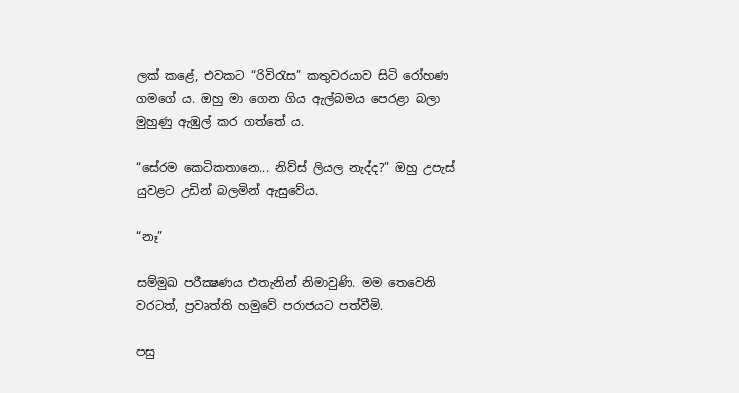ලක් කළේ, එවකට “රිවිරැස” කතුවරයාව සිටි රෝහණ ගමගේ ය. ඔහු මා ගෙන ගිය ඇල්බමය පෙරළා බලා මුහුණු ඇඹුල් කර ගත්තේ ය.

“සේරම කෙටිකතානෙ... නිව්ස් ලියල නැද්ද?” ඔහු උපැස් යුවළට උඩින් බලමින් ඇසුවේය.

“නෑ”

සම්මුඛ පරීක්‍ෂණය එතැනින් නිමාවුණි. මම තෙවෙනි වරටත්, ප්‍රවෘත්ති හමුවේ පරාජයට පත්වීමි.

පසු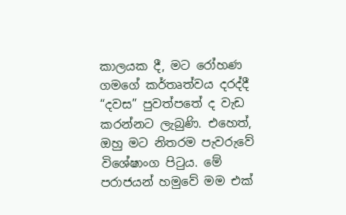කාලයක දී, මට රෝහණ ගමගේ කර්තෘත්වය දරද්දී “දවස” පුවත්පතේ ද වැඩ කරන්නට ලැබුණි. එහෙත්, ඔහු මට නිතරම පැවරුවේ විශේෂාංග පිටුය. මේ පරාජයන් හමුවේ මම එක්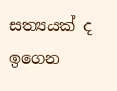සත්‍යයක් ද ඉගෙන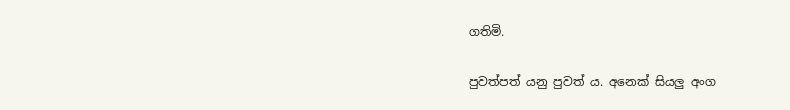ගතිමි.

පුවත්පත් යනු පුවත් ය. අනෙක් සියලු අංග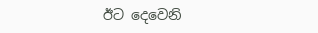ඊට දෙවෙනි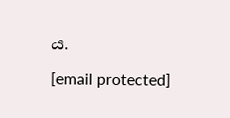ය.

[email protected]